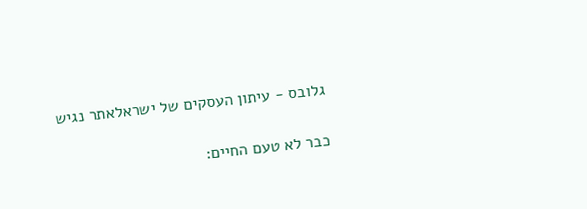גלובס - עיתון העסקים של ישראלאתר נגיש

כבר לא טעם החיים: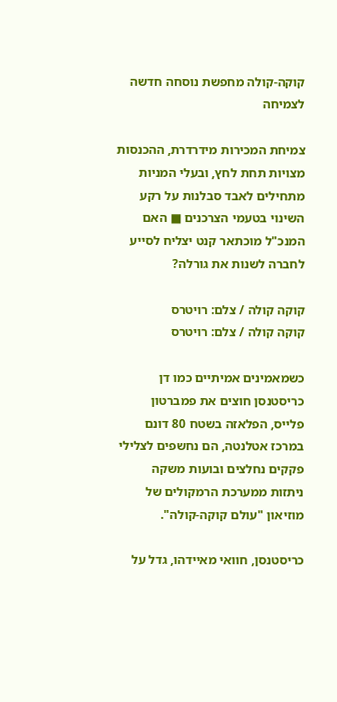קוקה-קולה מחפשת נוסחה חדשה לצמיחה

צמיחת המכירות מידרדרת, ההכנסות מצויות תחת לחץ, ובעלי המניות מתחילים לאבד סבלנות על רקע השינוי בטעמי הצרכנים ■ האם המנכ"ל מוכתאר קנט יצליח לסייע לחברה לשנות את גורלה?

קוקה קולה / צלם: רויטרס
קוקה קולה / צלם: רויטרס

כשמאמינים אמיתיים כמו דן כריסטנסן חוצים את פמברטון פלייס, הפלאזה בשטח 80 דונם במרכז אטלנטה, הם נחשפים לצלילי פקקים נחלצים ובועות משקה ניתזות ממערכת הרמקולים של מוזיאון "עולם קוקה-קולה".

כריסטנסן, חוואי מאיידהו, גדל על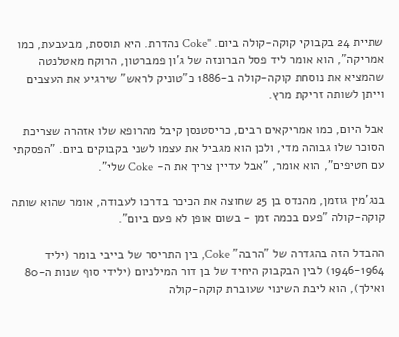שתיית 24 בקבוקי קוקה-קולה ביום. "Coke נהדרת. היא תוססת, מבעבעת, כמו אמריקה", הוא אומר ליד פסל הברונזה של ג'ון פמברטון, הרוקח מאטלנטה שהמציא את נוסחת קוקה-קולה ב-1886 כ"טוניק לראש" שירגיע את העצבים וייתן לשותה זריקת מרץ.

אבל היום, כמו אמריקאים רבים, כריסטנסן קיבל מהרופא שלו אזהרה שצריכת הסוכר שלו גבוהה מדי, ולכן הוא מגביל את עצמו לשני בקבוקים ביום. "הפסקתי עם חטיפים", הוא אומר, "אבל עדיין צריך את ה- Coke שלי".

בנג'מין גוזמן, מהנדס בן 25 שחוצה את הכיכר בדרכו לעבודה, אומר שהוא שותה קוקה-קולה "פעם בכמה זמן - בשום אופן לא פעם ביום".

ההבדל הזה בהגדרה של "הרבה" Coke, בין התריסר של בייבי בומר (יליד 1946-1964) לבין הבקבוק היחיד של בן דור המילניום (ילידי סוף שנות ה-80 ואילך), הוא ליבת השינוי שעוברת קוקה-קולה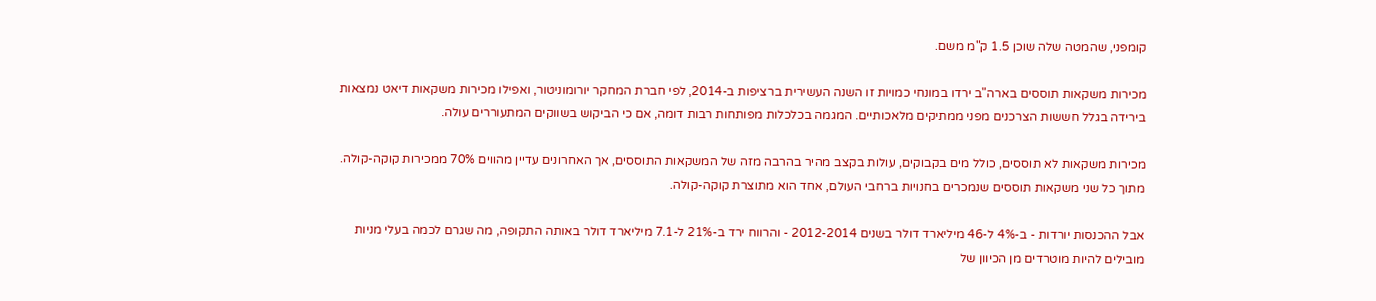קומפני, שהמטה שלה שוכן 1.5 ק"מ משם.

מכירות משקאות תוססים בארה"ב ירדו במונחי כמויות זו השנה העשירית ברציפות ב-2014, לפי חברת המחקר יורומוניטור, ואפילו מכירות משקאות דיאט נמצאות בירידה בגלל חששות הצרכנים מפני ממתיקים מלאכותיים. המגמה בכלכלות מפותחות רבות דומה, אם כי הביקוש בשווקים המתעוררים עולה.

מכירות משקאות לא תוססים, כולל מים בקבוקים, עולות בקצב מהיר בהרבה מזה של המשקאות התוססים, אך האחרונים עדיין מהווים 70% ממכירות קוקה-קולה. מתוך כל שני משקאות תוססים שנמכרים בחנויות ברחבי העולם, אחד הוא מתוצרת קוקה-קולה.

אבל ההכנסות יורדות - ב-4% ל-46 מיליארד דולר בשנים 2012-2014 - והרווח ירד ב-21% ל-7.1 מיליארד דולר באותה התקופה, מה שגרם לכמה בעלי מניות מובילים להיות מוטרדים מן הכיוון של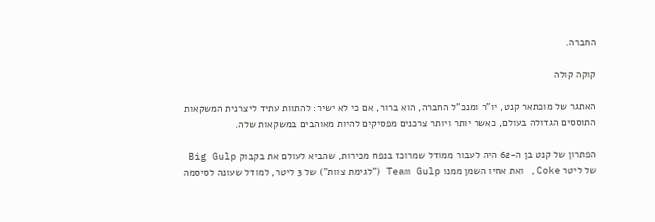החברה.

קוקה קולה

האתגר של מוכתאר קנט, יו"ר ומנכ"ל החברה, הוא ברור, אם כי לא ישיר: להתוות עתיד ליצרנית המשקאות התוססים הגדולה בעולם, כאשר יותר ויותר צרכנים מפסיקים להיות מאוהבים במשקאות שלה.

הפתרון של קנט בן ה-62 היה לעבור ממודל שמרוכז בנפח מכירות, שהביא לעולם את בקבוק Big Gulp של ליטר Coke, ואת אחיו השמן ממנו Team Gulp ("לגימת צוות") של 3 ליטר, למודל שעונה לסיסמה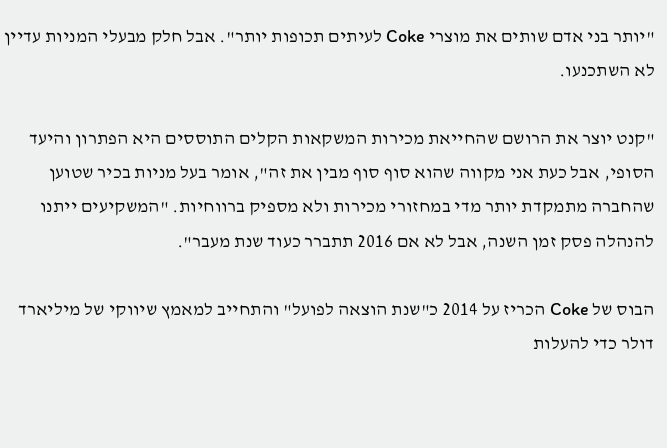"יותר בני אדם שותים את מוצרי Coke לעיתים תכופות יותר". אבל חלק מבעלי המניות עדיין לא השתכנעו.

"קנט יוצר את הרושם שהחייאת מכירות המשקאות הקלים התוססים היא הפתרון והיעד הסופי, אבל כעת אני מקווה שהוא סוף סוף מבין את זה", אומר בעל מניות בכיר שטוען שהחברה מתמקדת יותר מדי במחזורי מכירות ולא מספיק ברווחיות. "המשקיעים ייתנו להנהלה פסק זמן השנה, אבל לא אם 2016 תתברר כעוד שנת מעבר".

הבוס של Coke הכריז על 2014 כ"שנת הוצאה לפועל" והתחייב למאמץ שיווקי של מיליארד דולר כדי להעלות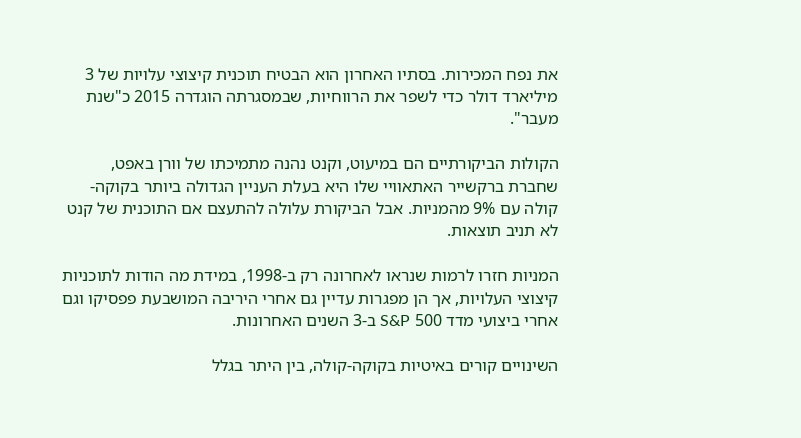את נפח המכירות. בסתיו האחרון הוא הבטיח תוכנית קיצוצי עלויות של 3 מיליארד דולר כדי לשפר את הרווחיות, שבמסגרתה הוגדרה 2015 כ"שנת מעבר".

הקולות הביקורתיים הם במיעוט, וקנט נהנה מתמיכתו של וורן באפט, שחברת ברקשייר האתאוויי שלו היא בעלת העניין הגדולה ביותר בקוקה-קולה עם 9% מהמניות. אבל הביקורת עלולה להתעצם אם התוכנית של קנט לא תניב תוצאות.

המניות חזרו לרמות שנראו לאחרונה רק ב-1998, במידת מה הודות לתוכניות קיצוצי העלויות, אך הן מפגרות עדיין גם אחרי היריבה המושבעת פפסיקו וגם אחרי ביצועי מדד 500 S&P ב-3 השנים האחרונות.

השינויים קורים באיטיות בקוקה-קולה, בין היתר בגלל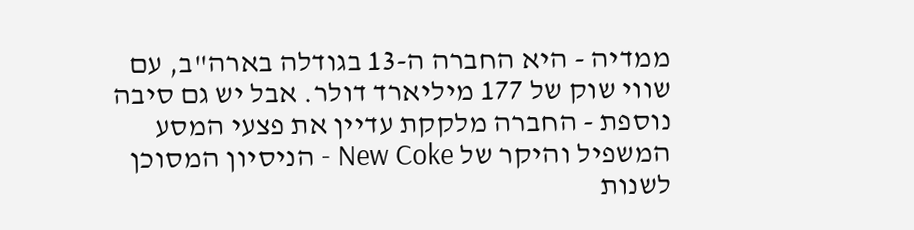ממדיה - היא החברה ה-13 בגודלה בארה"ב, עם שווי שוק של 177 מיליארד דולר. אבל יש גם סיבה נוספת - החברה מלקקת עדיין את פצעי המסע המשפיל והיקר של New Coke - הניסיון המסוכן לשנות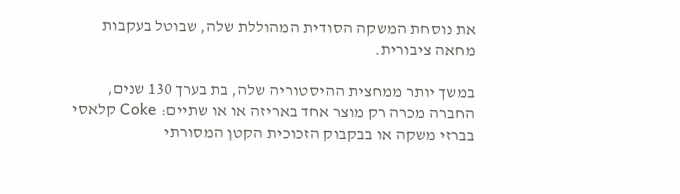את נוסחת המשקה הסודית המהוללת שלה, שבוטל בעקבות מחאה ציבורית.

במשך יותר ממחצית ההיסטוריה שלה, בת בערך 130 שנים, החברה מכרה רק מוצר אחד באריזה או או שתיים: Coke קלאסי בברזי משקה או בבקבוק הזכוכית הקטן המסורתי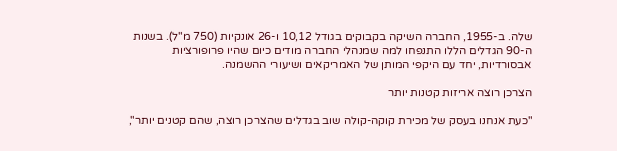שלה. ב-1955, החברה השיקה בקבוקים בגודל 10,12 ו-26 אונקיות (750 מ"ל). בשנות ה-90 הגדלים הללו התנפחו למה שמנהלי החברה מודים כיום שהיו פרופורציות אבסורדיות, יחד עם היקפי המותן של האמריקאים ושיעורי ההשמנה.

הצרכן רוצה אריזות קטנות יותר

"כעת אנחנו בעסק של מכירת קוקה-קולה שוב בגדלים שהצרכן רוצה, שהם קטנים יותר",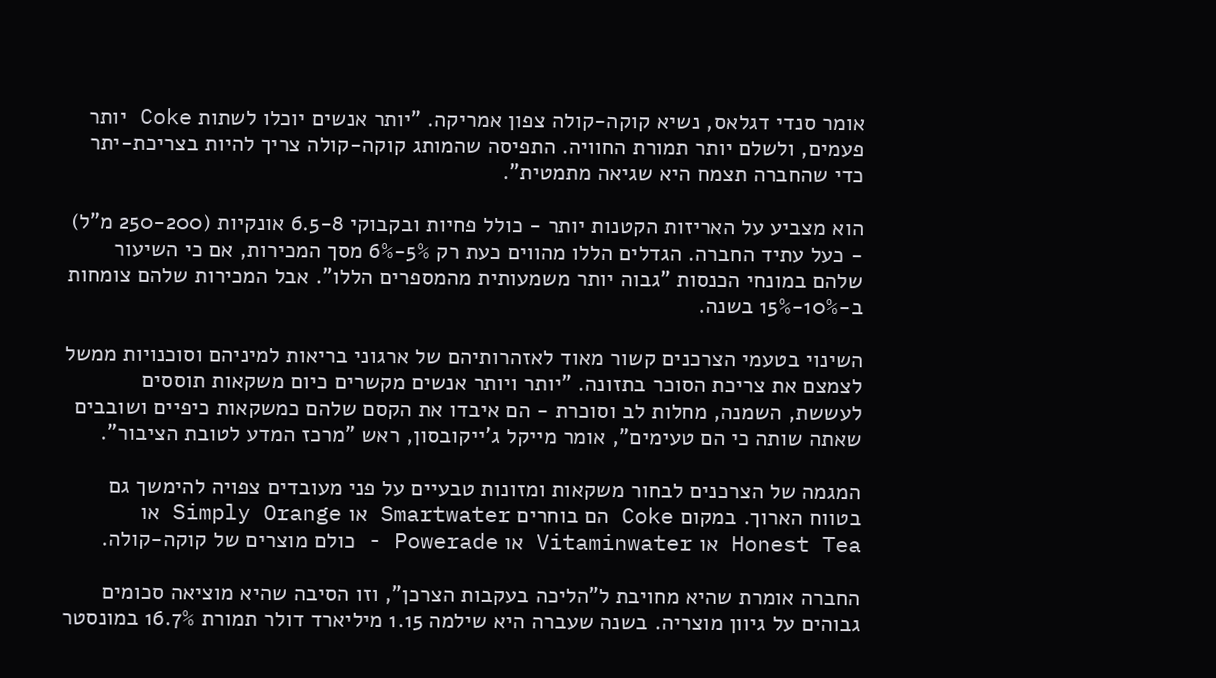אומר סנדי דגלאס, נשיא קוקה-קולה צפון אמריקה. "יותר אנשים יוכלו לשתות Coke יותר פעמים, ולשלם יותר תמורת החוויה. התפיסה שהמותג קוקה-קולה צריך להיות בצריכת-יתר כדי שהחברה תצמח היא שגיאה מתמטית".

הוא מצביע על האריזות הקטנות יותר - כולל פחיות ובקבוקי 6.5-8 אונקיות (250-200 מ"ל) - כעל עתיד החברה. הגדלים הללו מהווים כעת רק 5%-6% מסך המכירות, אם כי השיעור שלהם במונחי הכנסות "גבוה יותר משמעותית מהמספרים הללו". אבל המכירות שלהם צומחות ב-10%-15% בשנה.

השינוי בטעמי הצרכנים קשור מאוד לאזהרותיהם של ארגוני בריאות למיניהם וסוכנויות ממשל לצמצם את צריכת הסוכר בתזונה. "יותר ויותר אנשים מקשרים כיום משקאות תוססים לעששת, השמנה, מחלות לב וסוכרת - הם איבדו את הקסם שלהם כמשקאות כיפיים ושובבים שאתה שותה כי הם טעימים", אומר מייקל ג'ייקובסון, ראש "מרכז המדע לטובת הציבור".

המגמה של הצרכנים לבחור משקאות ומזונות טבעיים על פני מעובדים צפויה להימשך גם בטווח הארוך. במקום Coke הם בוחרים Smartwater או Simply Orange או Honest Tea או Vitaminwater או Powerade - כולם מוצרים של קוקה-קולה.

החברה אומרת שהיא מחויבת ל"הליכה בעקבות הצרכן", וזו הסיבה שהיא מוציאה סכומים גבוהים על גיוון מוצריה. בשנה שעברה היא שילמה 1.15 מיליארד דולר תמורת 16.7% במונסטר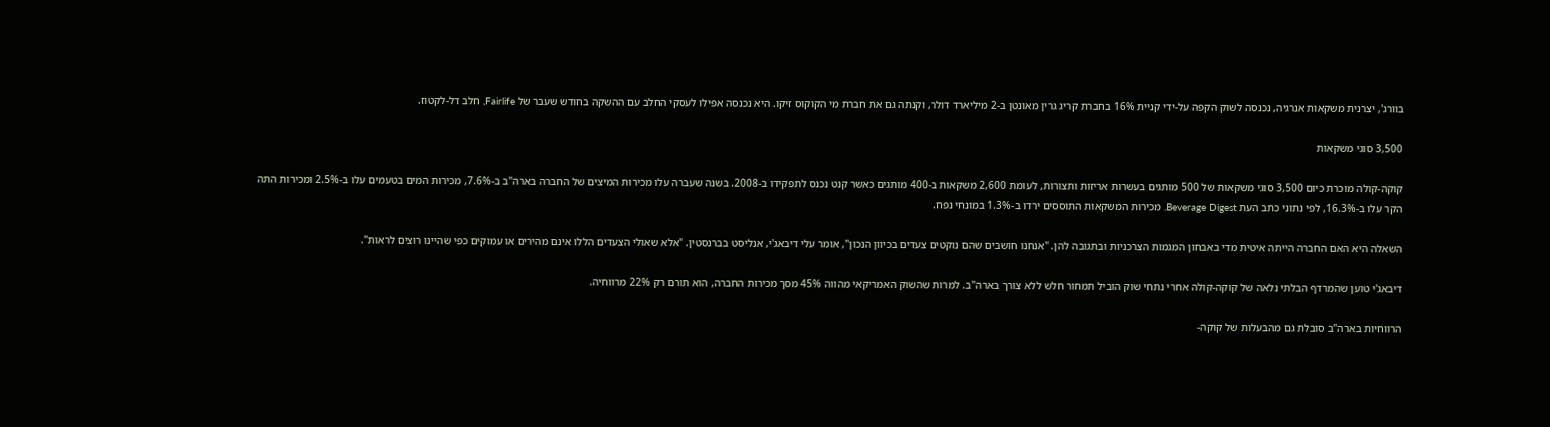בוורג', יצרנית משקאות אנרגיה, נכנסה לשוק הקפה על-ידי קניית 16% בחברת קריג גרין מאונטן ב-2 מיליארד דולר, וקנתה גם את חברת מי הקוקוס זיקו. היא נכנסה אפילו לעסקי החלב עם ההשקה בחודש שעבר של Fairlife, חלב דל-לקטוז.

3,500 סוגי משקאות

קוקה-קולה מוכרת כיום 3,500 סוגי משקאות של 500 מותגים בעשרות אריזות ותצורות, לעומת 2,600 משקאות ב-400 מותגים כאשר קנט נכנס לתפקידו ב-2008. בשנה שעברה עלו מכירות המיצים של החברה בארה"ב ב-7.6%, מכירות המים בטעמים עלו ב-2.5% ומכירות התה הקר עלו ב-16.3%, לפי נתוני כתב העת Beverage Digest. מכירות המשקאות התוססים ירדו ב-1.3% במונחי נפח.

השאלה היא האם החברה הייתה איטית מדי באבחון המגמות הצרכניות ובתגובה להן. "אנחנו חושבים שהם נוקטים צעדים בכיוון הנכון", אומר עלי דיבאג'י, אנליסט בברנסטין. "אלא שאולי הצעדים הללו אינם מהירים או עמוקים כפי שהיינו רוצים לראות".

דיבאג'י טוען שהמרדף הבלתי נלאה של קוקה-קולה אחרי נתחי שוק הוביל תמחור חלש ללא צורך בארה"ב. למרות שהשוק האמריקאי מהווה 45% מסך מכירות החברה, הוא תורם רק 22% מרווחיה.

הרווחיות בארה"ב סובלת גם מהבעלות של קוקה-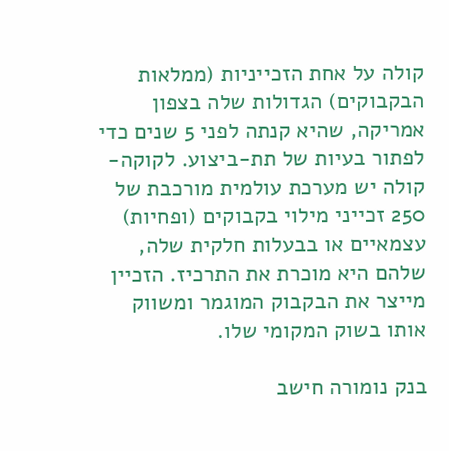קולה על אחת הזכייניות (ממלאות הבקבוקים) הגדולות שלה בצפון אמריקה, שהיא קנתה לפני 5 שנים כדי לפתור בעיות של תת-ביצוע. לקוקה-קולה יש מערכת עולמית מורכבת של 250 זכייני מילוי בקבוקים (ופחיות) עצמאיים או בבעלות חלקית שלה, שלהם היא מוכרת את התרכיז. הזכיין מייצר את הבקבוק המוגמר ומשווק אותו בשוק המקומי שלו.

בנק נומורה חישב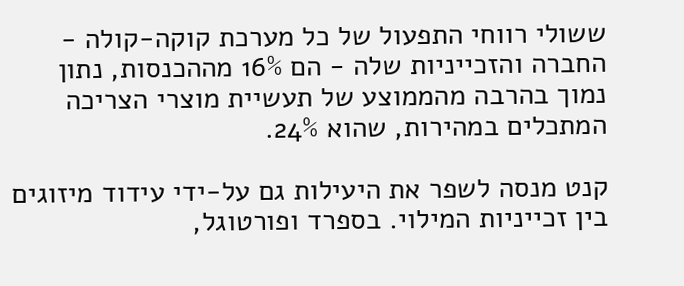ששולי רווחי התפעול של כל מערכת קוקה-קולה - החברה והזכייניות שלה - הם 16% מההכנסות, נתון נמוך בהרבה מהממוצע של תעשיית מוצרי הצריכה המתכלים במהירות, שהוא 24%.

קנט מנסה לשפר את היעילות גם על-ידי עידוד מיזוגים בין זכייניות המילוי. בספרד ופורטוגל,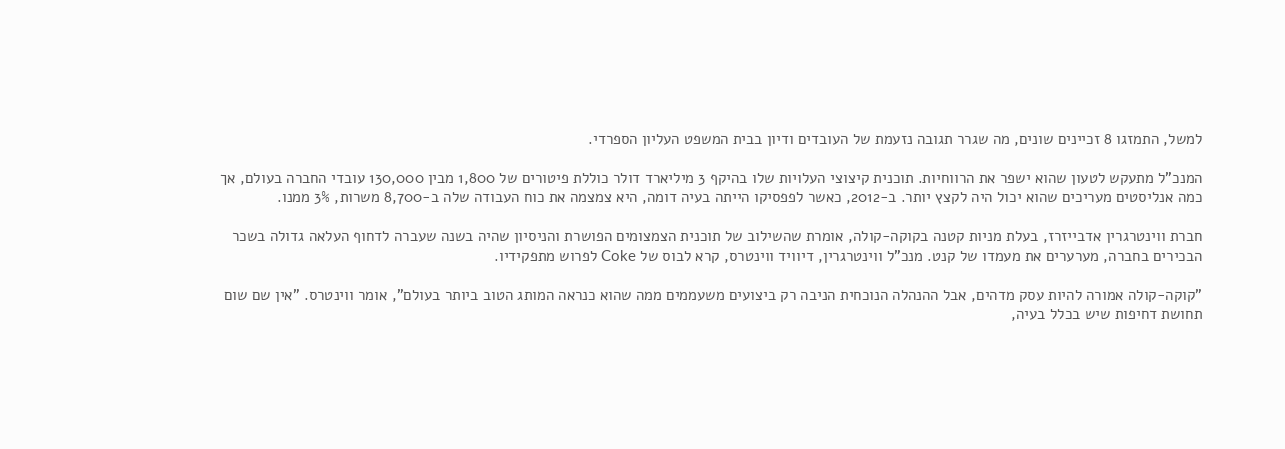למשל, התמזגו 8 זכיינים שונים, מה שגרר תגובה נזעמת של העובדים ודיון בבית המשפט העליון הספרדי.

המנכ"ל מתעקש לטעון שהוא ישפר את הרווחיות. תוכנית קיצוצי העלויות שלו בהיקף 3 מיליארד דולר כוללת פיטורים של 1,800 מבין 130,000 עובדי החברה בעולם, אך כמה אנליסטים מעריכים שהוא יכול היה לקצץ יותר. ב-2012, כאשר לפפסיקו הייתה בעיה דומה, היא צמצמה את כוח העבודה שלה ב-8,700 משרות, 3% ממנו.

חברת ווינטרגרין אדבייזרז, בעלת מניות קטנה בקוקה-קולה, אומרת שהשילוב של תוכנית הצמצומים הפושרת והניסיון שהיה בשנה שעברה לדחוף העלאה גדולה בשכר הבכירים בחברה, מערערים את מעמדו של קנט. מנכ"ל ווינטרגרין, דיוויד ווינטרס, קרא לבוס של Coke לפרוש מתפקידיו.

"קוקה-קולה אמורה להיות עסק מדהים, אבל ההנהלה הנוכחית הניבה רק ביצועים משעממים ממה שהוא כנראה המותג הטוב ביותר בעולם", אומר ווינטרס. "אין שם שום תחושת דחיפות שיש בכלל בעיה,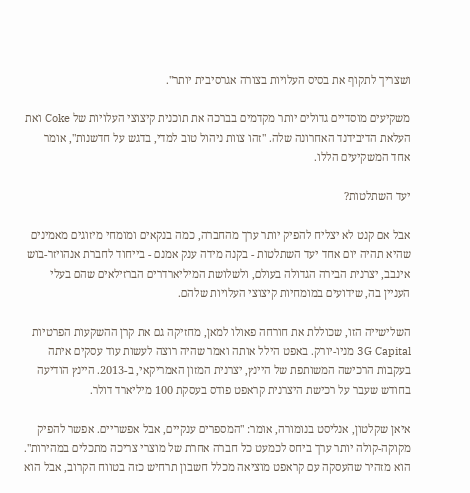ושצריך לתקוף את בסיס העלויות בצורה אגרסיבית יותר".

משקיעים מוסדיים גדולים יותר מקדמים בברכה את תוכנית קיצוצי העלויות של Coke ואת העלאת הדיבידנד האחרונה שלה. "זהו צוות ניהול טוב למדי, בדגש על חדשנות", אומר אחד המשקיעים הללו.

יעד השתלטות?

אבל אם קנט לא יצליח להפיק יותר ערך מהחברה, כמה בנקאים ומומחי מיזוגים מאמינים שהיא תהיה יום אחד יעד השתלטות - בקנה מידה ענק אמנם - בייחוד לחברת אנהויזר-בוש אינבב, יצרנית הבירה הגדולה בעולם, ולשלושת המיליארדרים הברזילאים שהם בעלי העניין בה, שידועים במומחיות קיצוצי העלויות שלהם.

השלישייה הזו, שכוללת את חורחה פאולו למאן, מחזיקה גם את קרן ההשקעות הפרטיות 3G Capital מניו-יורק. באפט הילל אותה ואמר שהיה רוצה לעשות עוד עסקים איתה בעקבות הרכישה המשותפת של היינץ, יצרנית המזון האמריקאי, ב-2013. היינץ הודיעה בחודש שעבר על רכישת היצרנית קראפט פודס בעסקת 100 מיליארד דולר.

איאן שקלטון, אנליסט בנומורה, אומר: "המספרים ענקיים, אבל אפשריים. אפשר להפיק מקוקה-קולה יותר ערך ביחס לכמעט כל חברה אחרת של מוצרי צריכה מתכלים במהירות". הוא מזהיר שהעסקה עם קראפט מוציאה מכלל חשבון תרחיש כזה בטווח הקרוב, אבל הוא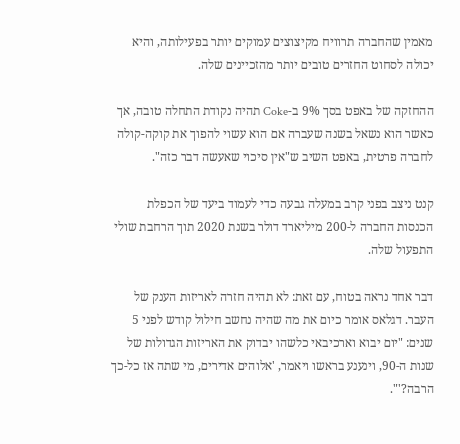מאמין שהחברה תרוויח מקיצוצים עמוקים יותר בפעילותה, והיא יכולה לסחוט החזרים טובים יותר מהזכיינים שלה.

ההחזקה של באפט בסך 9% ב-Coke תהיה נקודת התחלה טובה, אך כאשר הוא נשאל בשנה שעברה אם הוא עשוי להפוך את קוקה-קולה לחברה פרטית, באפט השיב ש"אין סיכוי שאעשה דבר כזה".

קנט ניצב בפני קרב במעלה גבעה כדי לעמוד ביעד של הכפלת הכנסות החברה ל-200 מיליארד דולר בשנת 2020 תוך הרחבת שולי התפעול שלה.

דבר אחד נראה בטוח, עם זאת: לא תהיה חזרה לאריזות הענק של העבר. דגלאס אומר כיום את מה שהיה נחשב חילול קודש לפני 5 שנים: "יום יבוא וארכיבאי כלשהו יבדוק את האריזות הגדולות של שנות ה-90, וינענע בראשו ויאמר, 'אלוהים אדירים, מי שתה אז כל-כך הרבה?'".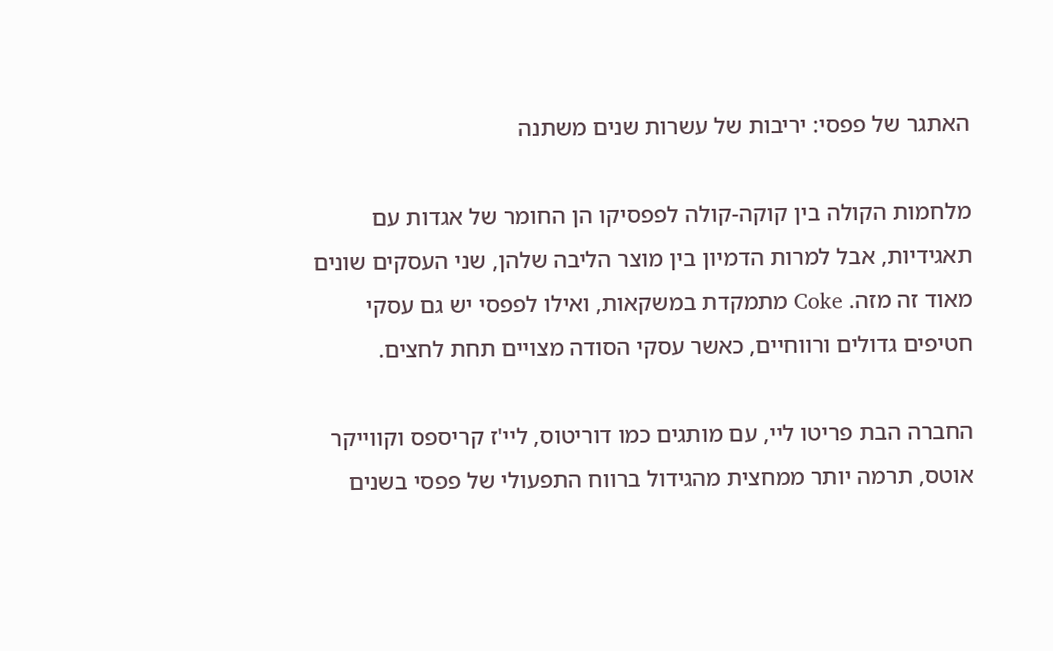האתגר של פפסי: יריבות של עשרות שנים משתנה

מלחמות הקולה בין קוקה-קולה לפפסיקו הן החומר של אגדות עם תאגידיות, אבל למרות הדמיון בין מוצר הליבה שלהן, שני העסקים שונים מאוד זה מזה. Coke מתמקדת במשקאות, ואילו לפפסי יש גם עסקי חטיפים גדולים ורווחיים, כאשר עסקי הסודה מצויים תחת לחצים.

החברה הבת פריטו ליי, עם מותגים כמו דוריטוס, ליי'ז קריספס וקווייקר אוטס, תרמה יותר ממחצית מהגידול ברווח התפעולי של פפסי בשנים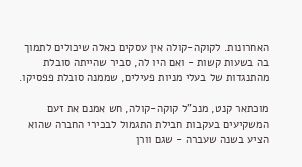האחרונות. לקוקה-קולה אין עסקים כאלה שיכולים לתמוך בה בשעות קשות - ואם היו לה, סביר שהייתה סובלת מהתנגדות של בעלי מניות פעילים, שממנה סובלת פפסיקו.

מוכתאר קנט, מנכ"ל קוקה-קולה, חש אמנם את זעם המשקיעים בעקבות חבילת התגמול לבכירי החברה שהוא הציע בשנה שעברה - שגם וורן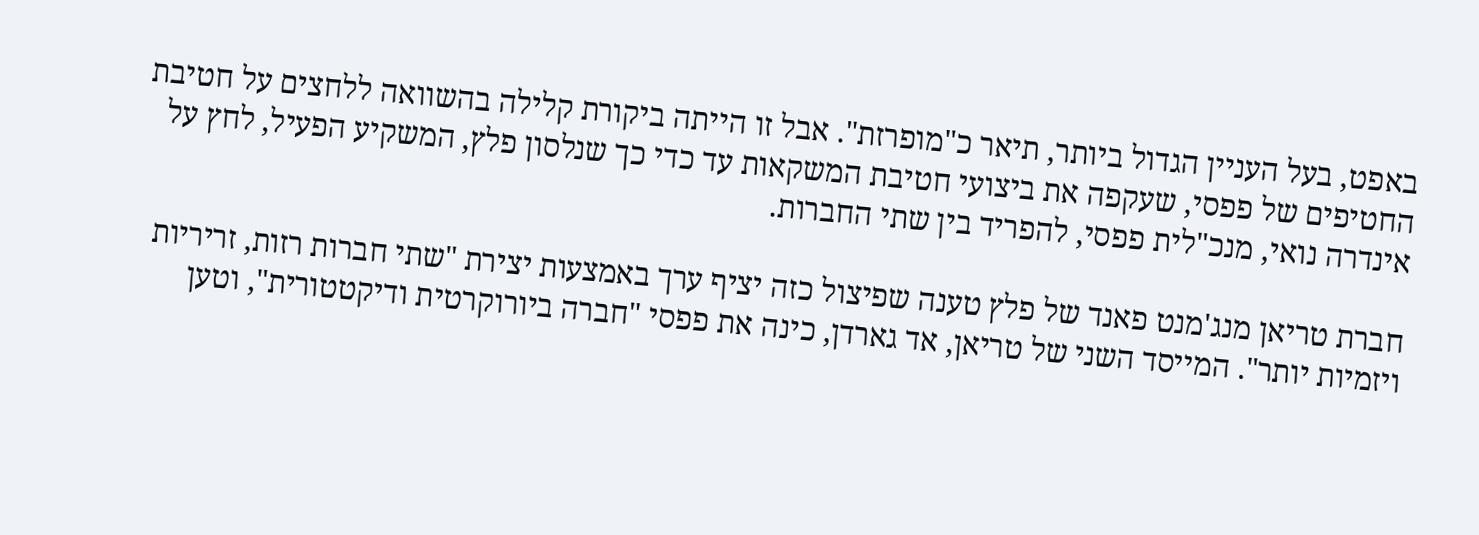באפט, בעל העניין הגדול ביותר, תיאר כ"מופרזת". אבל זו הייתה ביקורת קלילה בהשוואה ללחצים על חטיבת החטיפים של פפסי, שעקפה את ביצועי חטיבת המשקאות עד כדי כך שנלסון פלץ, המשקיע הפעיל, לחץ על אינדרה נואי, מנכ"לית פפסי, להפריד בין שתי החברות.

חברת טריאן מנג'מנט פאנד של פלץ טענה שפיצול כזה יציף ערך באמצעות יצירת "שתי חברות רזות, זריריות ויזמיות יותר". המייסד השני של טריאן, אד גארדן, כינה את פפסי "חברה ביורוקרטית ודיקטטורית", וטען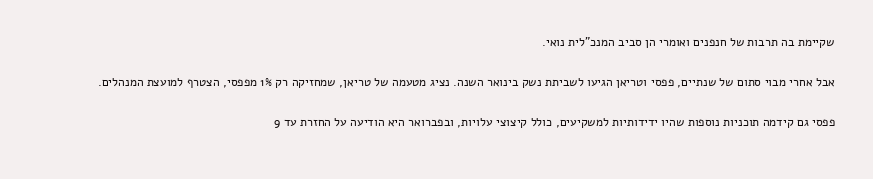שקיימת בה תרבות של חנפנים ואומרי הן סביב המנכ"לית נואי.

אבל אחרי מבוי סתום של שנתיים, פפסי וטריאן הגיעו לשביתת נשק בינואר השנה. נציג מטעמה של טריאן, שמחזיקה רק 1% מפפסי, הצטרף למועצת המנהלים.

פפסי גם קידמה תוכניות נוספות שהיו ידידותיות למשקיעים, כולל קיצוצי עלויות, ובפברואר היא הודיעה על החזרת עד 9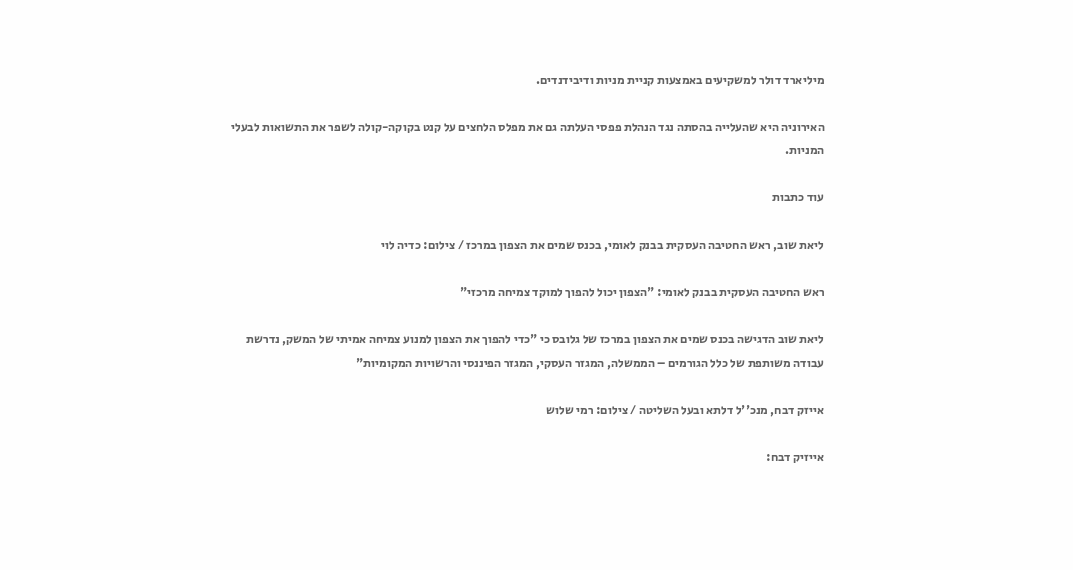מיליארד דולר למשקיעים באמצעות קניית מניות ודיבידנדים.

האירוניה היא שהעלייה בהסתה נגד הנהלת פפסי העלתה גם את מפלס הלחצים על קנט בקוקה-קולה לשפר את התשואות לבעלי המניות.

עוד כתבות

ליאת שוב, ראש החטיבה העסקית בבנק לאומי, בכנס שמים את הצפון במרכז / צילום: כדיה לוי

ראש החטיבה העסקית בבנק לאומי: "הצפון יכול להפוך למוקד צמיחה מרכזי"

ליאת שוב הדגישה בכנס שמים את הצפון במרכז של גלובס כי "כדי להפוך את הצפון למנוע צמיחה אמיתי של המשק, נדרשת עבודה משותפת של כלל הגורמים – הממשלה, המגזר העסקי, המגזר הפיננסי והרשויות המקומיות"

אייזק דבח, מנכ''ל דלתא ובעל השליטה / צילום: רמי שלוש

אייזיק דבח: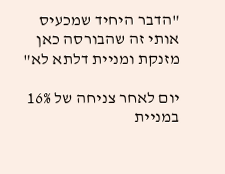"הדבר היחיד שמכעיס אותי זה שהבורסה כאן מזנקת ומניית דלתא לא"

יום לאחר צניחה של 16% במניית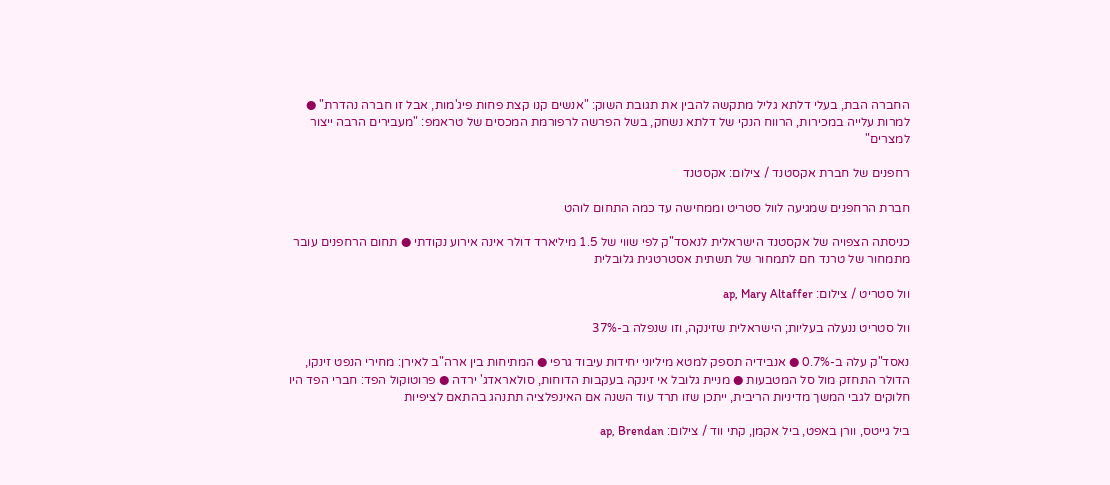החברה הבת, בעלי דלתא גליל מתקשה להבין את תגובת השוק: "אנשים קנו קצת פחות פיג'מות, אבל זו חברה נהדרת" ● למרות עלייה במכירות, הרווח הנקי של דלתא נשחק, בשל הפרשה לרפורמת המכסים של טראמפ: "מעבירים הרבה ייצור למצרים"

רחפנים של חברת אקסטנד / צילום: אקסטנד

חברת הרחפנים שמגיעה לוול סטריט וממחישה עד כמה התחום לוהט

כניסתה הצפויה של אקסטנד הישראלית לנאסד"ק לפי שווי של 1.5 מיליארד דולר אינה אירוע נקודתי ● תחום הרחפנים עובר מתמחור של טרנד חם לתמחור של תשתית אסטרטגית גלובלית

וול סטריט / צילום: ap, Mary Altaffer

וול סטריט ננעלה בעליות; הישראלית שזינקה, וזו שנפלה ב-37%

נאסד"ק עלה ב-0.7% ● אנבידיה תספק למטא מיליוני יחידות עיבוד גרפי ● המתיחות בין ארה"ב לאירן: מחירי הנפט זינקו, הדולר התחזק מול סל המטבעות ● מניית גלובל אי זינקה בעקבות הדוחות, סולאראדג' ירדה ● פרוטוקול הפד: חברי הפד היו חלוקים לגבי המשך מדיניות הריבית, ייתכן שזו תרד עוד השנה אם האינפלציה תתנהג בהתאם לציפיות

ביל גייטס, וורן באפט, ביל אקמן, קתי ווד / צילום: ap, Brendan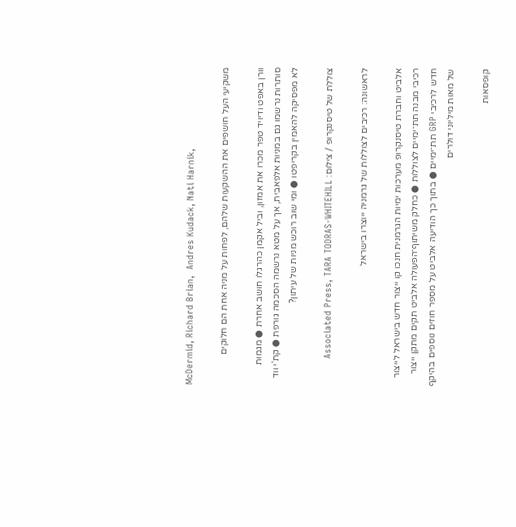McDermid, Richard Brian,  Andres Kudack, Nati Harnik,

משקיעי העל חושפים את ההשקעות שלהם, לפחות על מניה אחת הם חלוקים

וורן באפט ודיויד טפר מכרו את אמזון, וביל אקמן כהרגלו חושב אחרת ● מגמות סותרות נרשמו גם במניות אלפאבית, אך על מטא נרשמה הסכמה גורפת ● קת'י ווד לא מפסיקה להאמין בקריפטו ● ומי שוב רוכש מניות של עיתון?

צוללת של טיסנקרופ / צילום: Associated Press, TARA TODRAS-WHITEHILL

לראשונה: רכיבים לצוללות של גרמניה ייוצרו בישראל

אלביט וחברת טיסנקרופ מערכות ימיות הגרמנית חנכו קו ייצור חדש בישראל לייצור רכיבי מבנה תת־ימיים לצוללות ● כחלק משיתוף־הפעולה אלביט תקים מתקן ייצור חדש לרכיבי GRP תת־ימיים ● בתוך כך הודיעה אלביט על מספר חוזים נוספים בהיקף של מאות מיליוני דולרים

קופסאות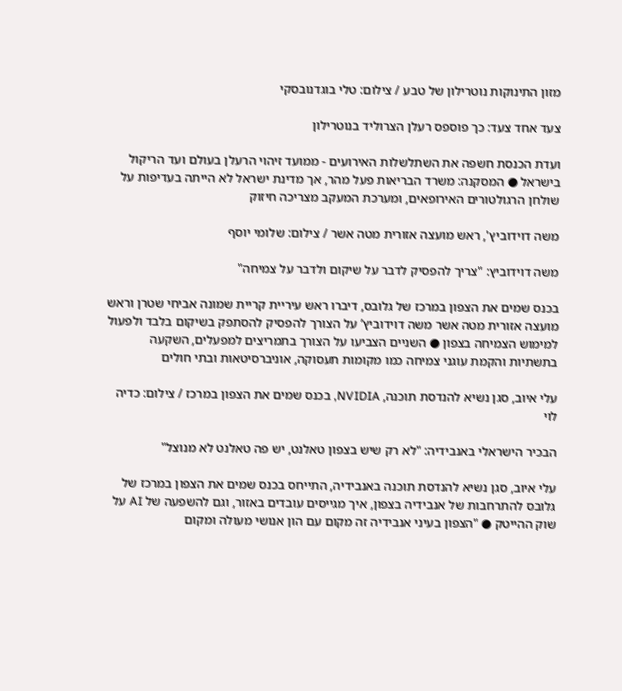מזון התינוקות נוטרילון של טבע / צילום: טלי בוגדנובסקי

צעד אחד צעד: כך פוספס רעלן הצרוליד בנוטרילון

ועדת הכנסת חשפה את השתלשלות האירועים - ממועד זיהוי הרעלן בעולם ועד הריקול בישראל ● המסקנה: משרד הבריאות פעל מהר, אך מדינת ישראל לא הייתה בעדיפות על שולחן הרגולטורים האירופאים, ומערכת המעקב מצריכה חיזוק

משה דוידוביץ', ראש מועצה אזורית מטה אשר / צילום: שלומי יוסף

משה דוידוביץ: "צריך להפסיק לדבר על שיקום ולדבר על צמיחה"

בכנס שמים את הצפון במרכז של גלובס, דיברו ראש עיריית קריית שמונה אביחי שטרן וראש מועצה אזורית מטה אשר משה דוידוביץ’ על הצורך להפסיק להסתפק בשיקום בלבד ולפעול למימוש הצמיחה בצפון ● השניים הצביעו על הצורך בתמריצים למפעלים, השקעה בתשתיות והקמת עוגני צמיחה כמו מקומות תעסוקה, אוניברסיטאות ובתי חולים

עלי איוב, סגן נשיא להנדסת תוכנה, NVIDIA, בכנס שמים את הצפון במרכז / צילום: כדיה לוי

הבכיר הישראלי באנבידיה: "לא רק שיש בצפון טאלנט, יש פה טאלנט לא מנוצל"

עלי איוב, סגן נשיא להנדסת תוכנה באנבידיה, התייחס בכנס שמים את הצפון במרכז של גלובס להתרחבות של אנבידיה בצפון, איך מגייסים עובדים באזור, וגם להשפעה של AI על שוק ההייטק ● "הצפון בעיני אנבידיה זה מקום עם הון אנושי מעולה ומקום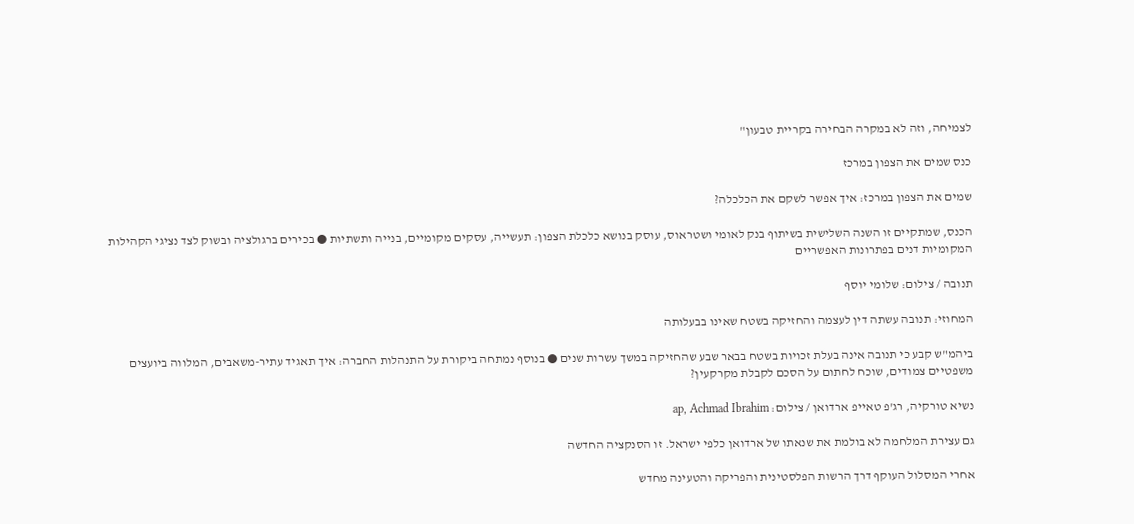לצמיחה, וזה לא במקרה הבחירה בקריית טבעון"

כנס שמים את הצפון במרכז

שמים את הצפון במרכז: איך אפשר לשקם את הכלכלה?

הכנס, שמתקיים זו השנה השלישית בשיתוף בנק לאומי ושטראוס, עוסק בנושא כלכלת הצפון: תעשייה, עסקים מקומיים, בנייה ותשתיות ● בכירים ברגולציה ובשוק לצד נציגי הקהילות המקומיות דנים בפתרונות האפשריים

תנובה / צילום: שלומי יוסף

המחוזי: תנובה עשתה דין לעצמה והחזיקה בשטח שאינו בבעלותה

ביהמ"ש קבע כי תנובה אינה בעלת זכויות בשטח בבאר שבע שהחזיקה במשך עשרות שנים ● בנוסף נמתחה ביקורת על התנהלות החברה: איך תאגיד עתיר-משאבים, המלווה ביועצים משפטיים צמודים, שוכח לחתום על הסכם לקבלת מקרקעין?

נשיא טורקיה, רג'פ טאייפ ארדואן / צילום: ap, Achmad Ibrahim

גם עצירת המלחמה לא בולמת את שנאתו של ארדואן כלפי ישראל. זו הסנקציה החדשה

אחרי המסלול העוקף דרך הרשות הפלסטינית והפריקה והטעינה מחדש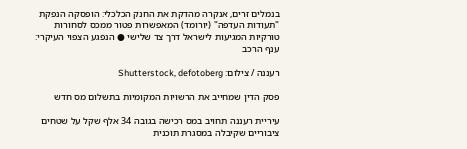בנמלים זרים, אנקרה מהדקת את החנק הכלכלי: הופסקה הנפקת "תעודות העדפה" (יורומד) המאפשרות פטור ממכס לסחורות טורקיות המגיעות לישראל דרך צד שלישי ● הנפגע הצפוי העיקרי: ענף הרכב

רעננה / צילום: Shutterstock, defotoberg

פסק הדין שמחייב את הרשויות המקומיות בתשלום מס חדש

עיריית רעננה תחויב במס רכישה בגובה 34 אלף שקל על שטחים ציבוריים שקיבלה במסגרת תוכנית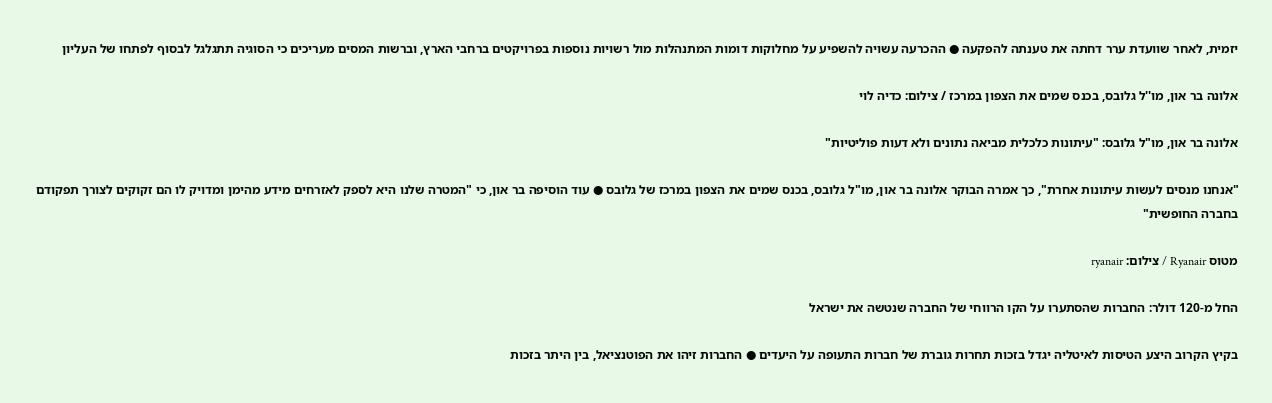יזמית, לאחר שוועדת ערר דחתה את טענתה להפקעה ● ההכרעה עשויה להשפיע על מחלוקות דומות המתנהלות מול רשויות נוספות בפרויקטים ברחבי הארץ, וברשות המסים מעריכים כי הסוגיה תתגלגל לבסוף לפתחו של העליון

אלונה בר און, מו''ל גלובס, בכנס שמים את הצפון במרכז / צילום: כדיה לוי

אלונה בר און, מו"ל גלובס: "עיתונות כלכלית מביאה נתונים ולא דעות פוליטיות"

"אנחנו מנסים לעשות עיתונות אחרת", כך אמרה הבוקר אלונה בר און, מו"ל גלובס, בכנס שמים את הצפון במרכז של גלובס ● עוד הוסיפה בר און, כי "המטרה שלנו היא לספק לאזרחים מידע מהימן ומדויק לו הם זקוקים לצורך תפקודם בחברה החופשית"

מטוס Ryanair / צילום: ryanair

החל מ-120 דולר: החברות שהסתערו על הקו הרווחי של החברה שנטשה את ישראל

בקיץ הקרוב היצע הטיסות לאיטליה יגדל בזכות תחרות גוברת של חברות התעופה על היעדים ● החברות זיהו את הפוטנציאל, בין היתר בזכות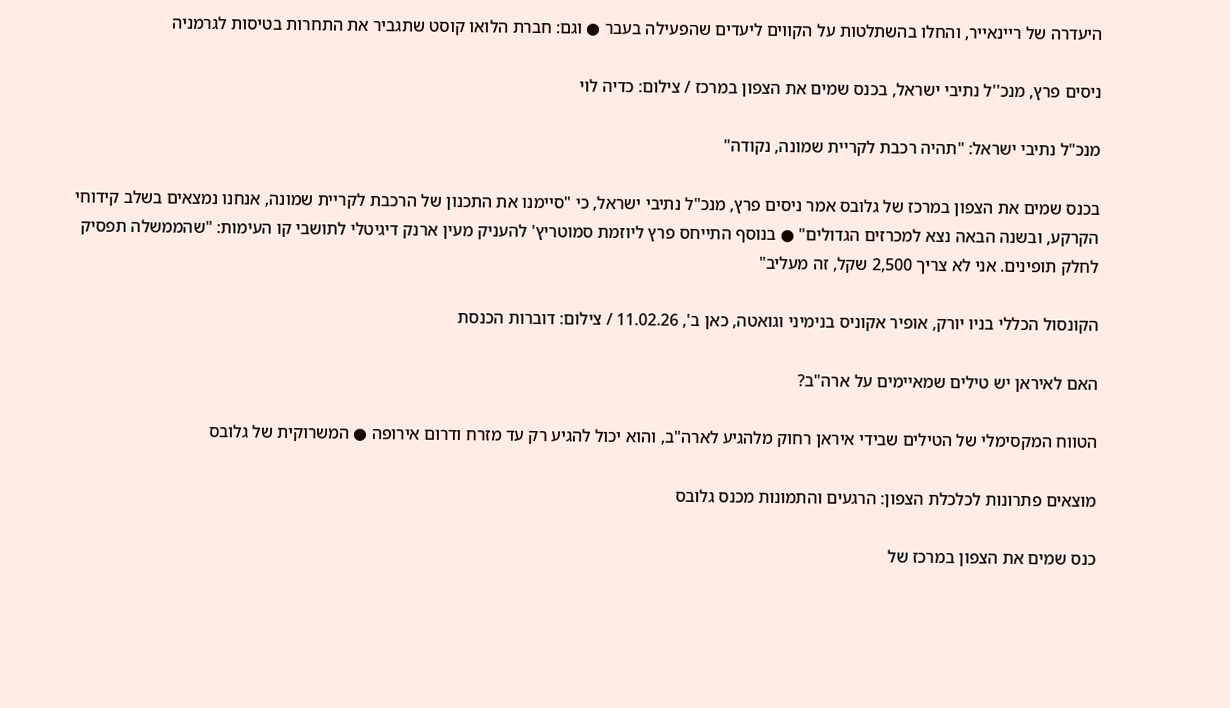היעדרה של ריינאייר, והחלו בהשתלטות על הקווים ליעדים שהפעילה בעבר ● וגם: חברת הלואו קוסט שתגביר את התחרות בטיסות לגרמניה

ניסים פרץ, מנכ''ל נתיבי ישראל, בכנס שמים את הצפון במרכז / צילום: כדיה לוי

מנכ"ל נתיבי ישראל: "תהיה רכבת לקריית שמונה, נקודה"

בכנס שמים את הצפון במרכז של גלובס אמר ניסים פרץ, מנכ"ל נתיבי ישראל, כי "סיימנו את התכנון של הרכבת לקריית שמונה, אנחנו נמצאים בשלב קידוחי הקרקע, ובשנה הבאה נצא למכרזים הגדולים" ● בנוסף התייחס פרץ ליוזמת סמוטריץ' להעניק מעין ארנק דיגיטלי לתושבי קו העימות: "שהממשלה תפסיק לחלק תופינים. אני לא צריך 2,500 שקל, זה מעליב"

הקונסול הכללי בניו יורק, אופיר אקוניס בנימיני וגואטה, כאן ב', 11.02.26 / צילום: דוברות הכנסת

האם לאיראן יש טילים שמאיימים על ארה"ב?

הטווח המקסימלי של הטילים שבידי איראן רחוק מלהגיע לארה"ב, והוא יכול להגיע רק עד מזרח ודרום אירופה ● המשרוקית של גלובס

מוצאים פתרונות לכלכלת הצפון: הרגעים והתמונות מכנס גלובס

כנס שמים את הצפון במרכז של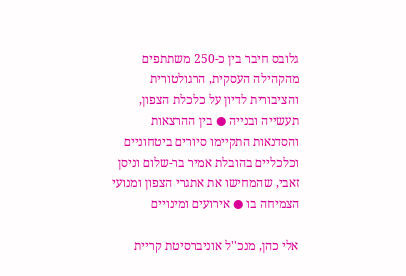גלובס חיבר בין כ-250 משתתפים מהקהילה העסקית, הרגולטורית והציבורית לדיון על כלכלת הצפון, תעשייה ובנייה ● בין ההרצאות והסדנאות התקיימו סיורים ביטחוניים וכלכליים בהובלת אמיר בר-שלום וניסן זאבי, שהמחישו את אתגרי הצפון ומנועי הצמיחה בו ● אירועים ומינויים

אלי כהן, מנכ''ל אוניברסיטת קריית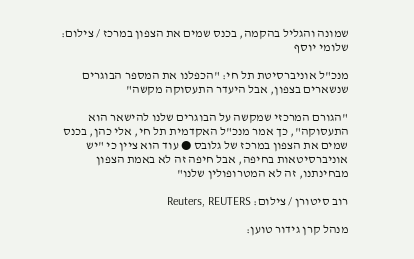שמונה והגליל בהקמה, בכנס שמים את הצפון במרכז / צילום: שלומי יוסף

מנכ"ל אוניברסיטת תל חי: "הכפלנו את המספר הבוגרים שנשארים בצפון, אבל היעדר התעסוקה מקשה"

"הגורם המרכזי שמקשה על הבוגרים שלנו להישאר הוא התעסוקה", כך אמר מנכ"ל האקדמית תל חי, אלי כהן, בכנס שמים את הצפון במרכז של גלובס ● עוד הוא ציין כי "יש אוניברסיטאות בחיפה, אבל חיפה זה לא באמת הצפון מבחינתנו, זה לא המטרופולין שלנו"

רוב סיטורן / צילום: Reuters, REUTERS

מנהל קרן גידור טוען: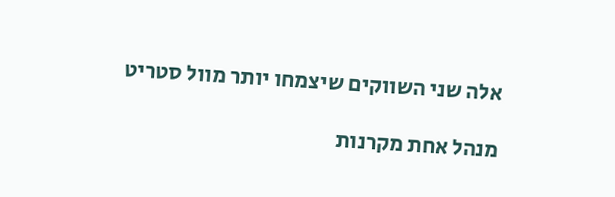אלה שני השווקים שיצמחו יותר מוול סטריט

מנהל אחת מקרנות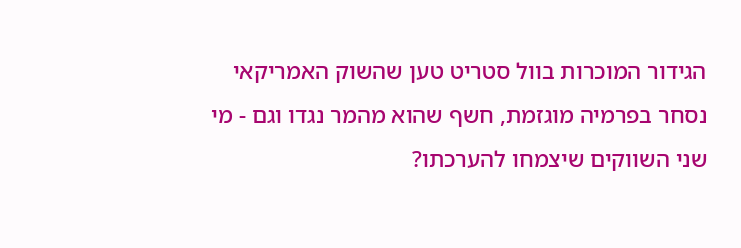הגידור המוכרות בוול סטריט טען שהשוק האמריקאי נסחר בפרמיה מוגזמת, חשף שהוא מהמר נגדו וגם - מי שני השווקים שיצמחו להערכתו?